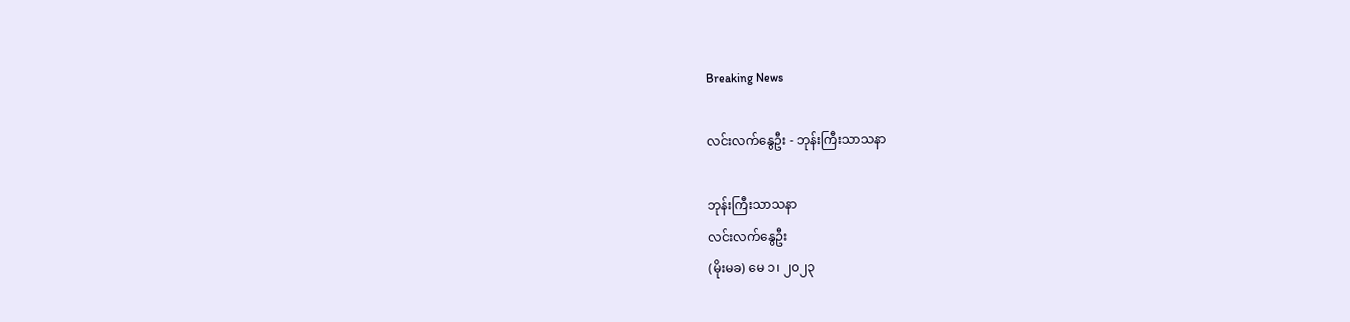Breaking News

လင်းလက်နွေဦး - ဘုန်းကြီးသာသနာ

ဘုန်းကြီးသာသနာ
လင်းလက်နွေဦး
(မိုးမခ) မေ ၁၊ ၂၀၂၃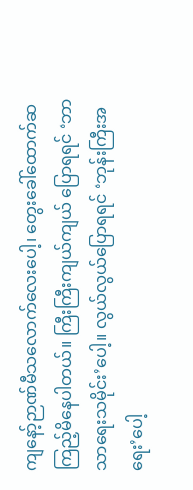ကျနော့်ဉာဏ်မီသလောက်လေးပေါ့၊ တွေးခေါ်ထောက်ဆကြည့်မိနေပါတယ်။ ကြီးကြီးကျယ်ကျယ် ပြောရရင် ‘ဘာသာရေးသမိုင်း’ပေါ့။ လွယ်လွယ်ပြောရရင် ‘ဘုန်းကြီးအရေး’ပေါ့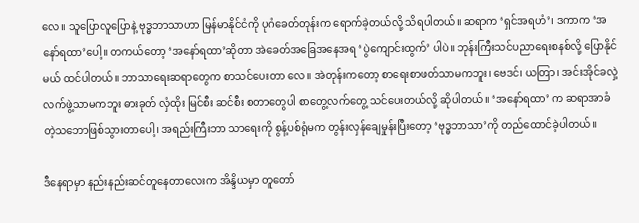လေ။ သူပြောလူပြောနဲ့ ဗုဒ္ဓဘာသာဟာ မြန်မာနိုင်ငံကို ပုဂံခေတ်တုန်းက ရောက်ခဲ့တယ်လို့ သိရပါတယ်။ ဆရာက ‘ရှင်အရဟံ’၊ ဒကာက ‘အနော်ရထာ’ပေါ့။ တကယ်တော့ ‘အနော်ရထာ’ဆိုတာ အဲခေတ်အခြေအနေအရ ‘ပွဲကျောင်းထွက်’ ပါပဲ။ ဘုန်းကြီးသင်ပညာရေးစနစ်လို့ ပြောနိုင်မယ် ထင်ပါတယ်။ ဘာသာရေးဆရာတွေက စာသင်ပေးတာ လေ။ အဲတုန်းကတော့ စာရေးစာဖတ်သာမကဘူး၊ ဗေဒင်၊ ယတြာ၊ အင်းအိုင်ခလှဲ့လက်ဖွဲ့သာမကဘူး ဓားခုတ် လှံထိုး မြင်စီး ဆင်စီး စတာတွေပါ စာတွေ့လက်တွေ့ သင်ပေးတယ်လို့ ဆိုပါတယ်။ ‘အနော်ရထာ’ က ဆရာအာခံတဲ့သဘောဖြစ်သွားတာပေါ့၊ အရည်းကြီးဘာ သာရေးကို စွန့်ပစ်ရုံမက တွန်းလှန်ချေမှုန်းပြီးတော့ ‘ဗုဒ္ဓဘာသာ’ကို တည်ထောင်ခဲ့ပါတယ်။

ဒီနေရာမှာ နည်းနည်းဆင်တူနေတာလေးက အိန္ဒိယမှာ တူတော်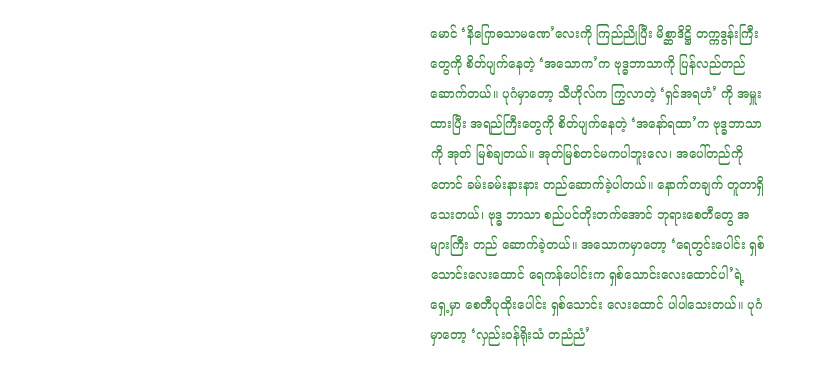မောင် ‘နိဂြောဓသာမဏေ’လေးကို ကြည်ညိုပြီး မိစ္ဆာဒိဋ္ဌိ တက္ကဒွန်းကြီးတွေကို စိတ်ပျက်နေတဲ့ ‘အသောက’က ဗုဒ္ဓဘာသာကို ပြန်လည်တည်ဆောက်တယ်။ ပုဂံမှာတော့ သီဟိုလ်က ကြွလာတဲ့ ‘ရှင်အရဟံ’ ကို အမှူးထားပြီး အရည်ကြီးတွေကို စိတ်ပျက်နေတဲ့ ‘အနော်ရထာ’က ဗုဒ္ဓဘာသာကို အုတ် မြစ်ချတယ်။ အုတ်မြစ်တင်မကပါဘူးလေ၊ အပေါ်တည်ကိုတောင် ခမ်းခမ်းနားနား တည်ဆောက်ခဲ့ပါတယ်။ နောက်တချက် တူတာရှိသေးတယ်၊ ဗုဒ္ဓ ဘာသာ စည်ပင်တိုးတက်အောင် ဘုရားစေတီတွေ အများကြီး တည် ဆောက်ခဲ့တယ်။ အသောကမှာတော့ ‘ရေတွင်းပေါင်း ရှစ်သောင်းလေးထောင် ရေကန်ပေါင်းက ရှစ်သောင်းလေးထောင်ပါ’ရဲ့ ရှေ့မှာ စေတီပုထိုးပေါင်း ရှစ်သောင်း လေးထောင် ပါပါသေးတယ်။ ပုဂံမှာတော့ ‘လှည်းဝန်ရိုးသံ တညံညံ’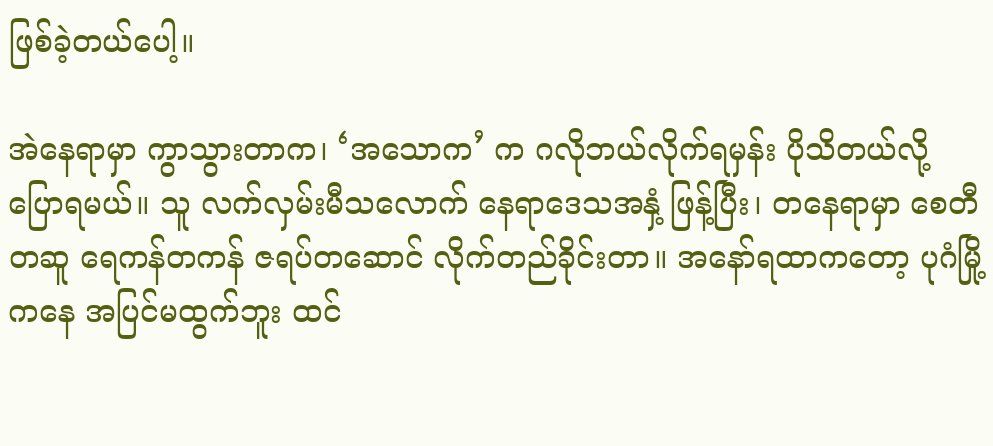ဖြစ်ခဲ့တယ်ပေါ့။

အဲနေရာမှာ ကွာသွားတာက၊ ‘အသောက’ က ဂလိုဘယ်လိုက်ရမှန်း ပိုသိတယ်လို့ ပြောရမယ်။ သူ လက်လှမ်းမီသလောက် နေရာဒေသအနှံ့ ဖြန့်ပြီး၊ တနေရာမှာ စေတီတဆူ ရေကန်တကန် ဇရပ်တဆောင် လိုက်တည်ခိုင်းတာ။ အနော်ရထာကတော့ ပုဂံမြို့ကနေ အပြင်မထွက်ဘူး ထင်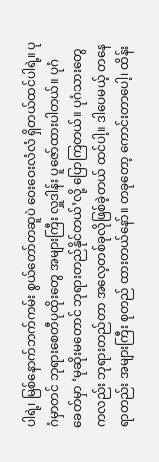ပါရဲ့၊ မြစ်နောက်ဘက်ကမ်း စွယ်တော်တဆူပဲ ဝေးဝေးလံလံ ရှိတယ်ထင်ပါရဲ့။ ပုဂံမှာတင် ဘုရားစေတီပုထိုးတွေ အများကြီး လှူဒါန်း ပူဇော်ထားပါတယ်။ ပုဂံခေတ်မှာ ‘မုဆိုးမတောင် ဘုရားတည်နိုင်တယ်’လို့ ပြောကြတယ်။ ပုဂံသားတွေ ကလည်း ဘုရားတည်တာ အလေ့တစ်ခုလိုဖြစ်ခဲ့တယ် ထင်ပါ့။ ဒါပေမယ့် တနေရာတည်း အများကြီး စုတည် ထားတယ်နော်။ တခုတော့ ကောင်းတာပေါ့၊ ထိန်း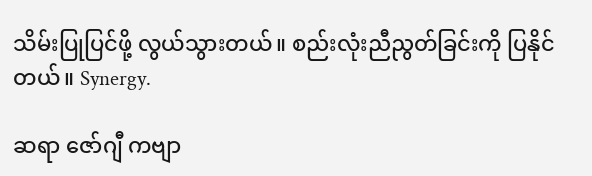သိမ်းပြုပြင်ဖို့ လွယ်သွားတယ်။ စည်းလုံးညီညွတ်ခြင်းကို ပြနိုင်တယ်။ Synergy.

ဆရာ ဇော်ဂျီ ကဗျာ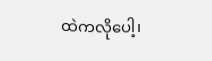ထဲကလိုပေါ့၊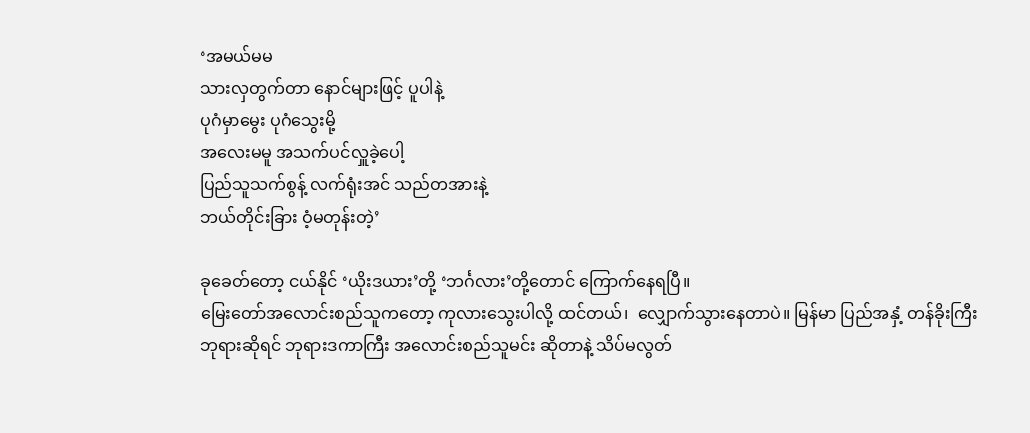‘အမယ်မမ
သားလှတွက်တာ နောင်များဖြင့် ပူပါနဲ့
ပုဂံမှာမွေး ပုဂံသွေးမို့
အလေးမမူ အသက်ပင်လှူခဲ့ပေါ့
ပြည်သူသက်စွန့် လက်ရုံးအင် သည်တအားနဲ့
ဘယ်တိုင်းခြား ဝံ့မတုန်းတဲ့’

ခုခေတ်တော့ ငယ်နိုင် ‘ယိုးဒယား’တို့ ‘ဘင်္ဂလား’တို့တောင် ကြောက်နေရပြီ။
မြေးတော်အလောင်းစည်သူကတော့ ကုလားသွေးပါလို့ ထင်တယ်၊  လျှောက်သွားနေတာပဲ။ မြန်မာ ပြည်အနှံ့ တန်ခိုးကြီးဘုရားဆိုရင် ဘုရားဒကာကြီး အလောင်းစည်သူမင်း ဆိုတာနဲ့ သိပ်မလွတ်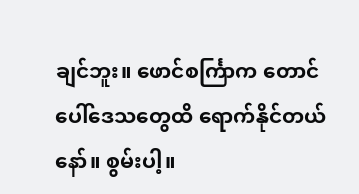ချင်ဘူး။ ဖောင်စင်္ကြာက တောင်ပေါ်ဒေသတွေထိ ‌ရောက်နိုင်တယ်နော်။ စွမ်းပါ့။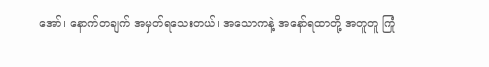အော်၊ နောက်တချက် အမှတ်ရသေးတယ်၊ အသောကနဲ့ အနော်ရထာတို့ အတူတူ ကြုံ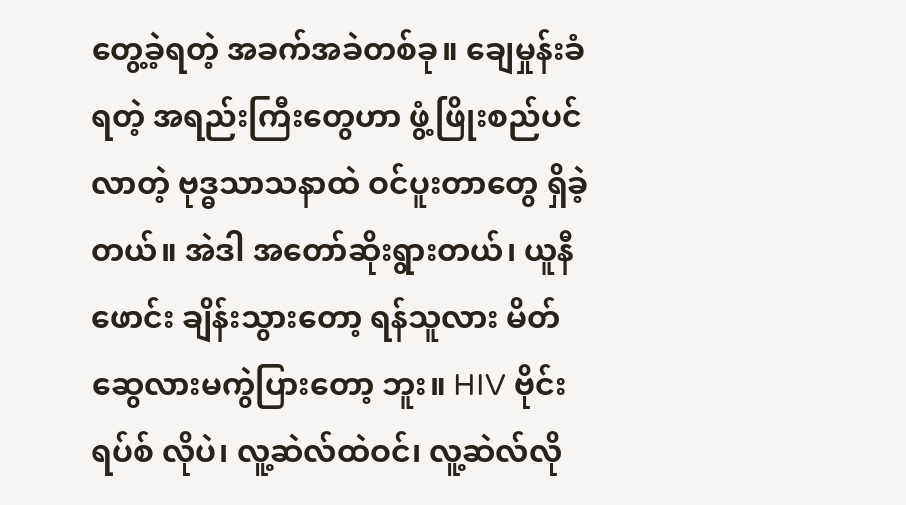တွေ့ခဲ့ရတဲ့ အခက်အခဲတစ်ခု။ ချေမှုန်းခံရတဲ့ အရည်းကြီးတွေဟာ ဖွံ့ဖြိုးစည်ပင်လာတဲ့ ဗုဒ္ဓသာသနာထဲ ဝင်ပူးတာတွေ ရှိခဲ့တယ်။ အဲဒါ အတော်ဆိုးရွားတယ်၊ ယူနီဖောင်း ချိန်းသွားတော့ ရန်သူလား မိတ် ဆွေလားမကွဲပြားတော့ ဘူး။ HIV ဗိုင်းရပ်စ် လိုပဲ၊ လူ့ဆဲလ်ထဲဝင်၊ လူ့ဆဲလ်လို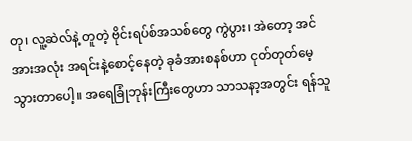တု၊ လူ့ဆဲလ်နဲ့ တူတဲ့ ဗိုင်းရပ်စ်အသစ်တွေ ကွဲပွား၊ အဲတော့ အင်အားအလုံး အရင်းနဲ့စောင့်နေတဲ့ ခုခံအားစနစ်ဟာ ငုတ်တုတ်မေ့သွားတာပေါ့။ အရေခြုံဘုန်းကြီးတွေဟာ သာသနာ့အတွင်း ရန်သူ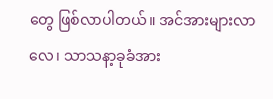တွေ ဖြစ်လာပါတယ်။ အင်အားများလာလေ၊ သာသနာ့ခုခံအား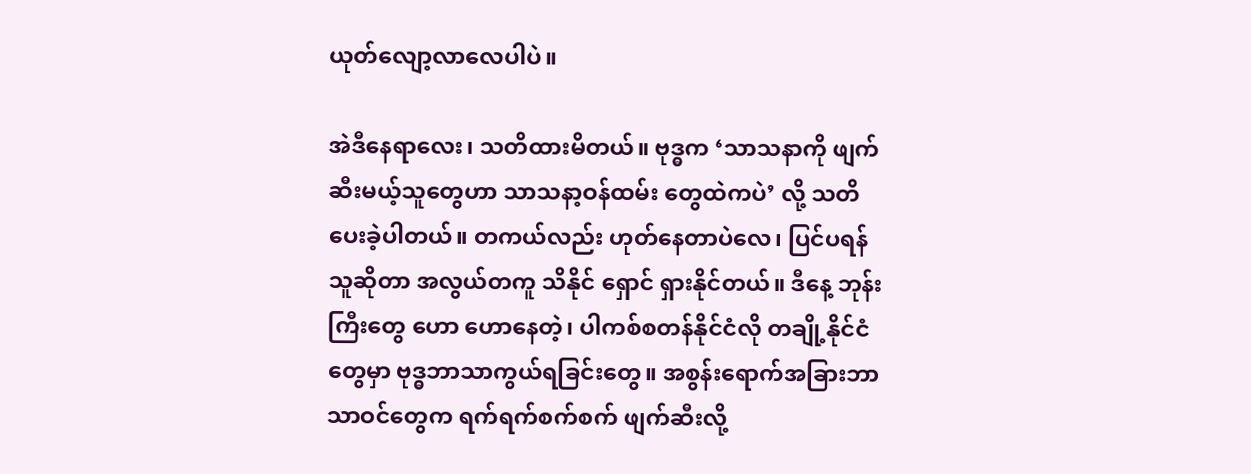ယုတ်လျော့လာလေပါပဲ။

အဲဒီနေရာလေး၊ သတိထားမိတယ်။ ဗုဒ္ဓက ‘သာသနာကို ဖျက်ဆီးမယ့်သူတွေဟာ သာသနာ့ဝန်ထမ်း တွေထဲကပဲ’ လို့ သတိပေးခဲ့ပါတယ်။ တကယ်လည်း ဟုတ်နေတာပဲလေ၊ ပြင်ပရန်သူဆိုတာ အလွယ်တကူ သိနိုင် ရှောင် ရှားနိုင်တယ်။ ဒီနေ့ ဘုန်းကြီးတွေ ဟော ဟောနေတဲ့၊ ပါကစ်စတန်နိုင်ငံလို တချို့နိုင်ငံတွေမှာ ဗုဒ္ဓဘာသာကွယ်ရခြင်းတွေ။ အစွန်း‌ရောက်အခြားဘာသာဝင်တွေက ရက်ရက်စက်စက် ဖျက်ဆီးလို့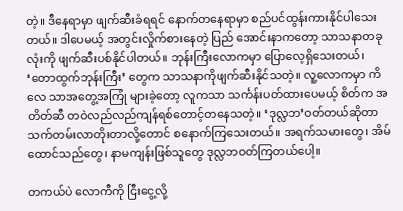တဲ့။ ဒီနေရာမှာ ဖျက်ဆီးခံရရင် နောက်တနေရာမှာ စည်ပင်ထွန်းကားနိုင်ပါသေးတယ်။ ဒါပေမယ့် အတွင်းလှိုက်စားနေတဲ့ ပြည် အောင်းနာကတော့ သာသနာတခုလုံးကို ဖျက်ဆီးပစ်နိုင်ပါတယ်။ ဘုန်းကြီးလောကမှာ ပြောလေ့ရှိသေးတယ်၊ ‘တောထွက်ဘုန်းကြီး’ တွေက သာသနာကိုဖျက်ဆီးနိုင်သတဲ့။ လူ့လောကမှာ ကိလေ သာအတွေ့အကြုံ များခဲ့တော့ လူကသာ သင်္ကန်းပတ်ထားပေမယ့် စိတ်က အတိတ်ဆီ တဝဲလည်လည်ကျန်ရစ်တောင့်တနေသတဲ့။ ‘ဒုလ္လဘ’ဝတ်တယ်ဆိုတာ သက်တမ်းလာတိုးတာလို့တောင် စနောက်ကြသေးတယ်။ အရက်သမားတွေ၊ အိမ် ထောင်သည်တွေ၊ နာမကျန်းဖြစ်သူတွေ ဒုလ္လဘဝတ်ကြတယ်ပေါ့။

တကယ်ပဲ လောကီကို ငြီးငွေ့လို့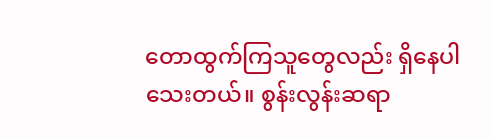တောထွက်ကြသူတွေလည်း ရှိနေပါသေးတယ်။ စွန်းလွန်းဆရာ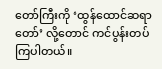တော်ကြီးကို ‘ထွန်ထောင်ဆရာတော်’ လို့တောင် ကင်ပွန်းတပ်ကြပါတယ်။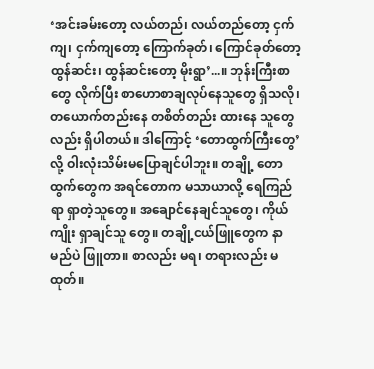‘အင်းခမ်းတော့ လယ်တည်၊ လယ်တည်တော့ ငှက်ကျ၊ ငှက်ကျတော့ ကြောက်ခုတ်၊ ကြောင်ခုတ်တော့ ထွန်ဆင်း၊ ထွန်ဆင်းတော့ မိုးရွာ’...။ ဘုန်းကြီးစာတွေ လိုက်ပြီး စာဟောစာချလုပ်နေသူတွေ ရှိသလို၊ တယောက်တည်းနေ တစိတ်တည်း ထားနေ သူတွေလည်း ရှိပါတယ်။ ဒါကြောင့် ‘တောထွက်ကြီးတွေ’လို့ ဝါးလုံးသိမ်းမပြောချင်ပါဘူး။ တချို့ တောထွက်တွေက အရင်တောက မသာယာလို့ ရေကြည်ရာ ရှာတဲ့သူတွေ။ အချောင်နေချင်သူတွေ၊ ကိုယ်ကျိုး ရှာချင်သူ တွေ။ တချို့ငယ်ဖြူတွေက နာမည်ပဲ ဖြူတာ။ စာလည်း မရ၊ တရားလည်း မထုတ်။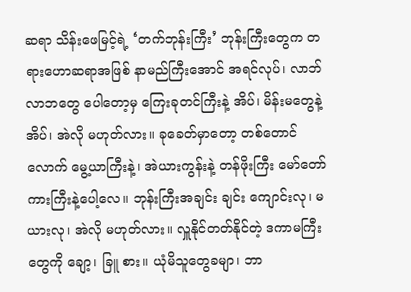ဆရာ သိန်းဖေမြင့်ရဲ့ ‘တက်ဘုန်းကြီး’ ဘုန်းကြီးတွေက တရားဟောဆရာအဖြစ် နာမည်ကြီးအောင် အရင်လုပ်၊ လာဘ်လာဘတွေ ပေါတော့မှ ကြေးခုတင်ကြီးနဲ့ အိပ်၊ မိန်းမတွေနဲ့ အိပ်၊ အဲလို မဟုတ်လား။ ခုခေတ်မှာတော့ တစ်တောင်လောက် မွေ့ယာကြီးနဲ့၊ အဲယားကွန်းနဲ့ တန်ဖိုးကြီး မော်တော် ကားကြီးနဲ့ပေါ့လေ။ ဘုန်းကြီးအချင်း ချင်း ကျောင်းလု၊ မယားလု၊ အဲလို မဟုတ်လား။ လှူနိုင်တတ်နိုင်တဲ့ ဒကာမကြီးတွေကို ချော့၊ ခြူ စား။ ယုံမိသူတွေခမျာ၊ ဘာ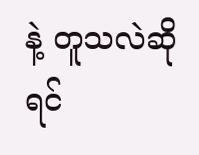နဲ့ တူသလဲဆိုရင်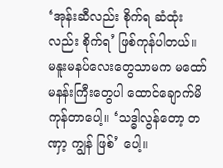‘အုန်းဆီလည်း စိုက်ရ ဆံထုံးလည်း စိုက်ရ’ ဖြစ်ကုန်ပါတယ်။ မနူးမနပ်လေးတွေသာမက မထော်မနန်းကြီးတွေပါ ထောင်ချောက်မိကုန်တာပေါ့။ ‘သဒ္ဓါလွန်တော့ တဏှာ့ ကျွန် ဖြစ်’ ပေါ့။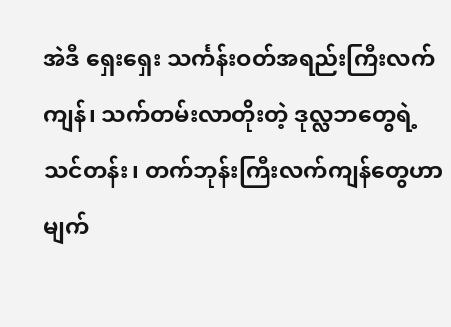အဲဒီ ‌ရှေးရှေး သင်္ကန်းဝတ်အရည်းကြီးလက်ကျန်၊ သက်တမ်းလာတိုးတဲ့ ဒုလ္လဘတွေရဲ့သင်တန်း၊ တက်ဘုန်းကြီးလက်ကျန်တွေဟာ မျက်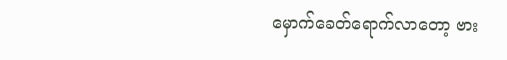မှောက်ခေတ်ရောက်လာတော့ ဗား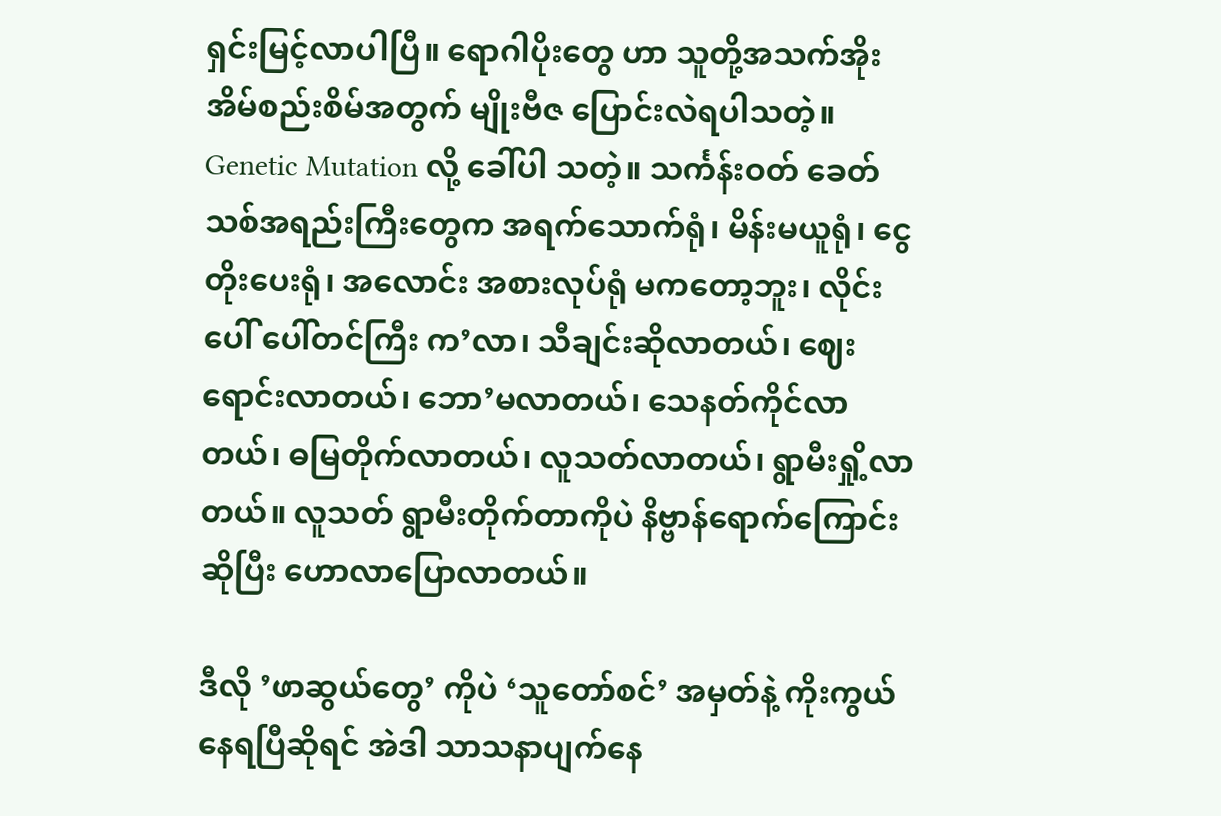ရှင်းမြင့်လာပါပြီ။ ရောဂါပိုးတွေ ဟာ သူတို့အသက်အိုးအိမ်စည်းစိမ်အတွက် မျိုးဗီဇ ပြောင်းလဲရပါသတဲ့။ Genetic Mutation လို့ ခေါ်ပါ သတဲ့။ သင်္ကန်းဝတ် ခေတ် သစ်အရည်းကြီးတွေက အရက်သောက်ရုံ၊ မိန်းမယူရုံ၊ ငွေတိုးပေးရုံ၊ အလောင်း အစားလုပ်ရုံ မကတော့ဘူး၊ လိုင်းပေါ် ပေါ်တင်ကြီး က’လာ၊ သီချင်းဆိုလာတယ်၊ ဈေး ရောင်းလာတယ်၊ ဘော’မလာတယ်၊ သေနတ်ကိုင်လာတယ်၊ ဓမြတိုက်လာတယ်၊ လူသတ်လာတယ်၊ ရွာမီးရှို့လာတယ်။ လူသတ် ရွာမီးတိုက်တာကိုပဲ နိဗ္ဗာန်ရောက်ကြောင်းဆိုပြီး ဟောလာပြောလာတယ်။

ဒီလို ’ဖာဆွယ်တွေ’ ကိုပဲ ‘သူတော်စင်’ အမှတ်နဲ့ ကိုးကွယ်နေရပြီဆိုရင် အဲဒါ သာသနာပျက်နေ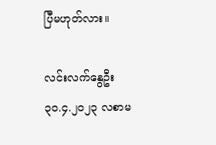ပြီမဟုတ်လား။

လင်းလက်နွေဦး
၃၀.၄.၂၀၂၃ လစာမ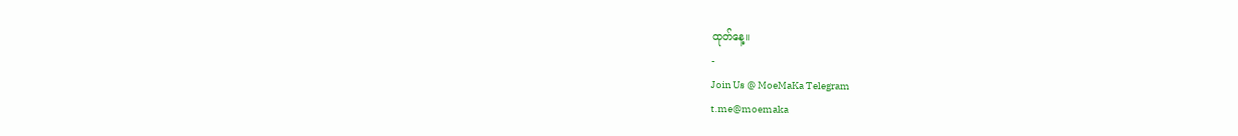ထုတ်နေ့။
-
Join Us @ MoeMaKa Telegram
t.me@moemaka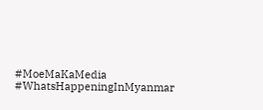#MoeMaKaMedia
#WhatsHappeningInMyanmar